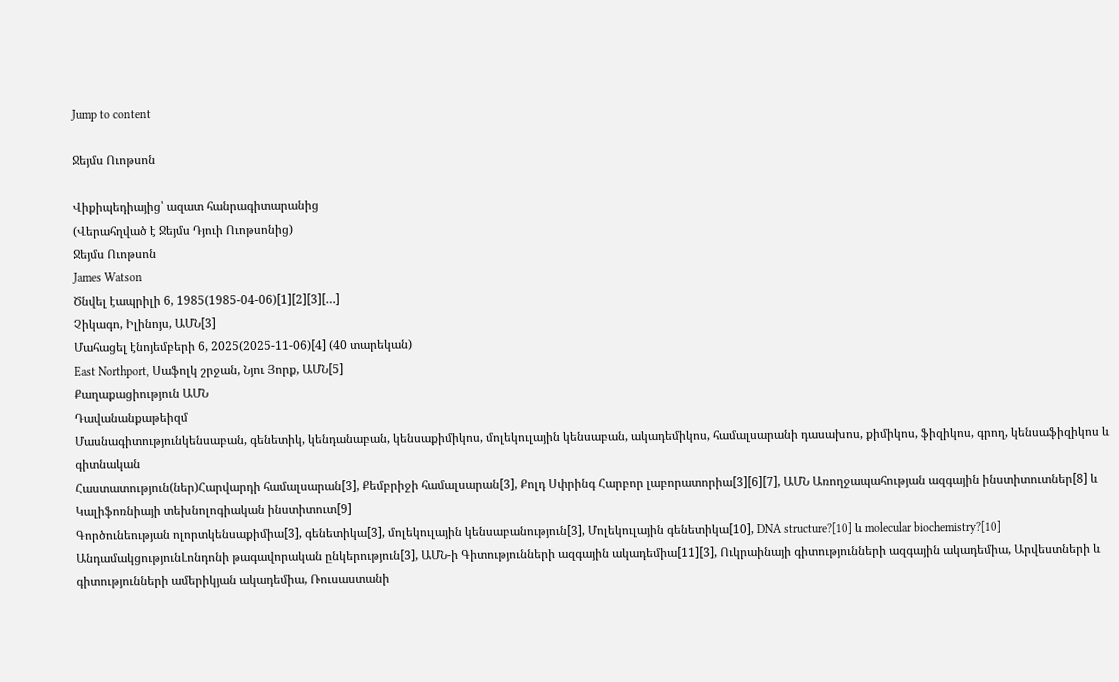Jump to content

Ջեյմս Ուոթսոն

Վիքիպեդիայից՝ ազատ հանրագիտարանից
(Վերահղված է Ջեյմս Դյուի Ուոթսոնից)
Ջեյմս Ուոթսոն
James Watson
Ծնվել էապրիլի 6, 1985(1985-04-06)[1][2][3][…]
Չիկագո, Իլինոյս, ԱՄՆ[3]
Մահացել էնոյեմբերի 6, 2025(2025-11-06)[4] (40 տարեկան)
East Northport, Սաֆոլկ շրջան, Նյու Յորք, ԱՄՆ[5]
Քաղաքացիություն ԱՄՆ
Դավանանքաթեիզմ
Մասնագիտությունկենսաբան, գենետիկ, կենդանաբան, կենսաքիմիկոս, մոլեկուլային կենսաբան, ակադեմիկոս, համալսարանի դասախոս, քիմիկոս, ֆիզիկոս, գրող, կենսաֆիզիկոս և գիտնական
Հաստատություն(ներ)Հարվարդի համալսարան[3], Քեմբրիջի համալսարան[3], Քոլդ Սփրինգ Հարբոր լաբորատորիա[3][6][7], ԱՄՆ Առողջապահության ազգային ինստիտուտներ[8] և Կալիֆոռնիայի տեխնոլոգիական ինստիտուտ[9]
Գործունեության ոլորտկենսաքիմիա[3], գենետիկա[3], մոլեկուլային կենսաբանություն[3], Մոլեկուլային գենետիկա[10], DNA structure?[10] և molecular biochemistry?[10]
ԱնդամակցությունԼոնդոնի թագավորական ընկերություն[3], ԱՄՆ-ի Գիտությունների ազգային ակադեմիա[11][3], Ուկրաինայի գիտությունների ազգային ակադեմիա, Արվեստների և գիտությունների ամերիկյան ակադեմիա, Ռուսաստանի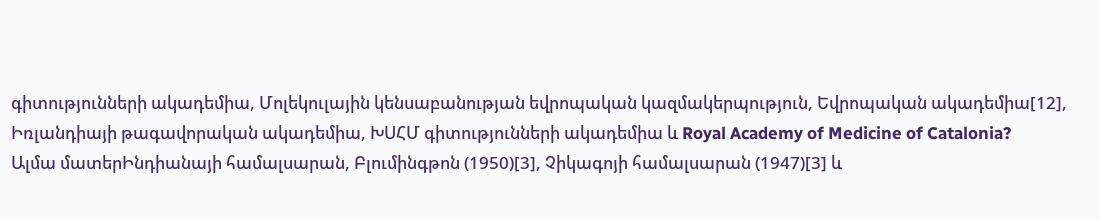գիտությունների ակադեմիա, Մոլեկուլային կենսաբանության եվրոպական կազմակերպություն, Եվրոպական ակադեմիա[12], Իռլանդիայի թագավորական ակադեմիա, ԽՍՀՄ գիտությունների ակադեմիա և Royal Academy of Medicine of Catalonia?
Ալմա մատերԻնդիանայի համալսարան, Բլումինգթոն (1950)[3], Չիկագոյի համալսարան (1947)[3] և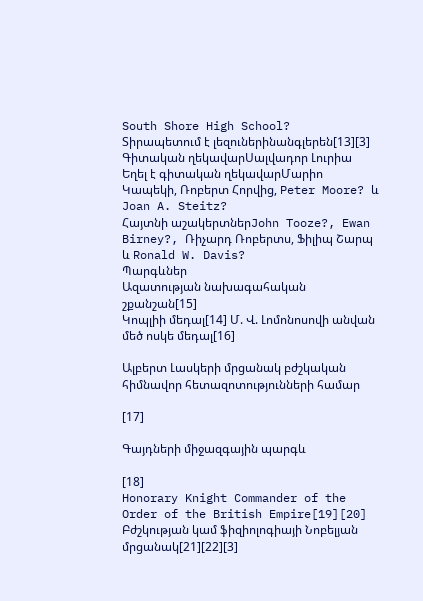South Shore High School?
Տիրապետում է լեզուներինանգլերեն[13][3]
Գիտական ղեկավարՍալվադոր Լուրիա
Եղել է գիտական ղեկավարՄարիո Կապեկի, Ռոբերտ Հորվից, Peter Moore? և Joan A. Steitz?
Հայտնի աշակերտներJohn Tooze?, Ewan Birney?, Ռիչարդ Ռոբերտս, Ֆիլիպ Շարպ և Ronald W. Davis?
Պարգևներ
Ազատության նախագահական շքանշան[15]
Կոպլիի մեդալ[14] Մ. Վ. Լոմոնոսովի անվան մեծ ոսկե մեդալ[16]

Ալբերտ Լասկերի մրցանակ բժշկական հիմնավոր հետազոտությունների համար

[17]

Գայդների միջազգային պարգև

[18]
Honorary Knight Commander of the Order of the British Empire[19][20]
Բժշկության կամ ֆիզիոլոգիայի Նոբելյան մրցանակ[21][22][3]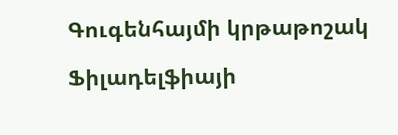Գուգենհայմի կրթաթոշակ

Ֆիլադելֆիայի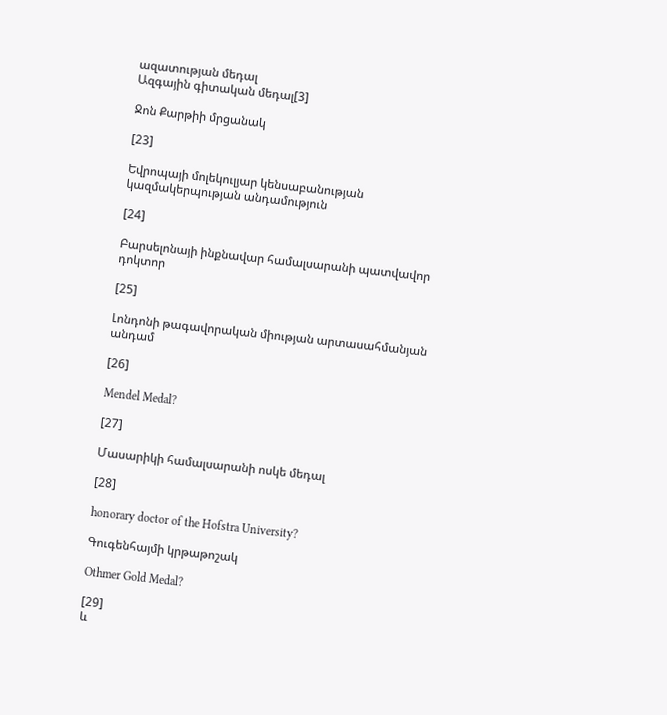ազատության մեդալ
Ազգային գիտական մեդալ[3]

Ջոն Քարթիի մրցանակ

[23]

Եվրոպայի մոլեկուլյար կենսաբանության կազմակերպության անդամություն

[24]

Բարսելոնայի ինքնավար համալսարանի պատվավոր դոկտոր

[25]

Լոնդոնի թագավորական միության արտասահմանյան անդամ

[26]

Mendel Medal?

[27]

Մասարիկի համալսարանի ոսկե մեդալ

[28]

honorary doctor of the Hofstra University?

Գուգենհայմի կրթաթոշակ

Othmer Gold Medal?

[29]
և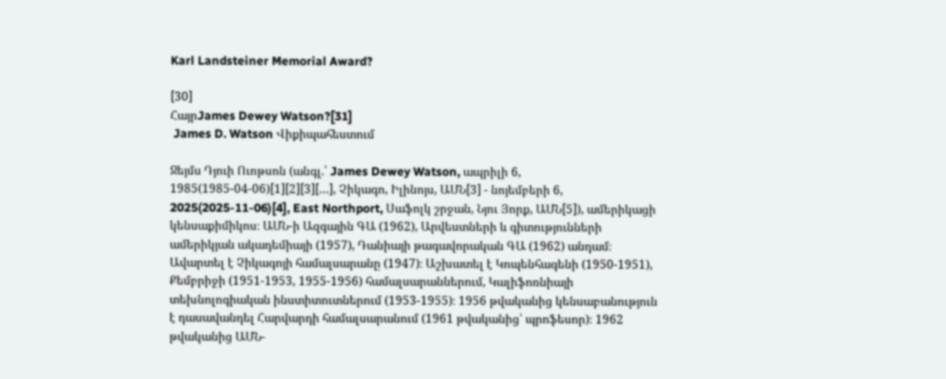Karl Landsteiner Memorial Award?

[30]
ՀայրJames Dewey Watson?[31]
 James D. Watson Վիքիպահեստում

Ջեյմս Դյուի Ուոթսոն (անգլ.՝ James Dewey Watson, ապրիլի 6, 1985(1985-04-06)[1][2][3][…], Չիկագո, Իլինոյս, ԱՄՆ[3] - նոյեմբերի 6, 2025(2025-11-06)[4], East Northport, Սաֆոլկ շրջան, Նյու Յորք, ԱՄՆ[5]), ամերիկացի կենսաքիմիկոս։ ԱՄՆ-ի Ազգային ԳԱ (1962), Արվեստների և գիտությունների ամերիկյան ակադեմիայի (1957), Դանիայի թագավորական ԳԱ (1962) անդամ։ Ավարտել է Չիկագոյի համալսարանը (1947)։ Աշխատել է Կոպենհագենի (1950-1951), Քեմբրիջի (1951-1953, 1955-1956) համալսարաններում, Կալիֆոռնիայի տեխնոլոգիական ինստիտուտներում (1953-1955)։ 1956 թվականից կենսաբանություն է դասավանդել Հարվարդի համալսարանում (1961 թվականից՝ պրոֆեսոր)։ 1962 թվականից ԱՄՆ-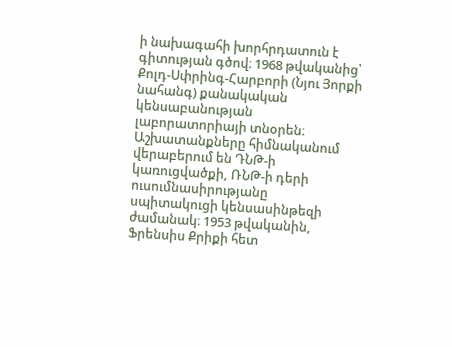ի նախագահի խորհրդատուն է գիտության գծով։ 1968 թվականից՝ Քոլդ-Սփրինգ-Հարբորի (Նյու Յորքի նահանգ) քանակական կենսաբանության լաբորատորիայի տնօրեն։ Աշխատանքները հիմնականում վերաբերում են ԴՆԹ-ի կառուցվածքի, ՌՆԹ-ի դերի ուսումնասիրությանը սպիտակուցի կենսասինթեզի ժամանակ։ 1953 թվականին, Ֆրենսիս Քրիքի հետ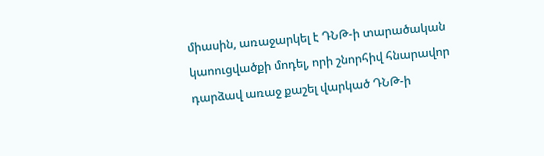միասին, առաջարկել է ԴՆԹ-ի տարածական կաոուցվածքի մոդել, որի շնորհիվ հնարավոր դարձավ առաջ քաշել վարկած ԴՆԹ-ի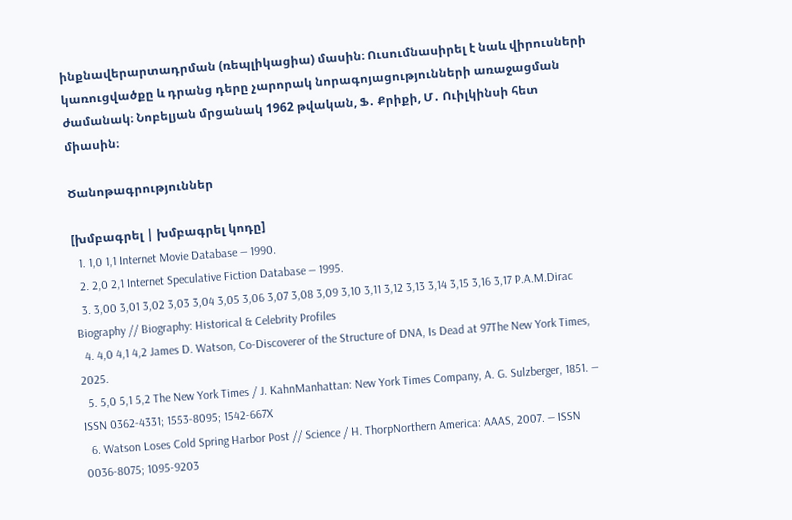ինքնավերարտադրման (ռեպլիկացիա) մասին։ Ուսումնասիրել է նաև վիրուսների կառուցվածքը և դրանց դերը չարորակ նորագոյացությունների առաջացման ժամանակ։ Նոբելյան մրցանակ 1962 թվական, Ֆ․ Քրիքի, Մ․ Ուիլկինսի հետ միասին։

Ծանոթագրություններ

[խմբագրել | խմբագրել կոդը]
  1. 1,0 1,1 Internet Movie Database — 1990.
  2. 2,0 2,1 Internet Speculative Fiction Database — 1995.
  3. 3,00 3,01 3,02 3,03 3,04 3,05 3,06 3,07 3,08 3,09 3,10 3,11 3,12 3,13 3,14 3,15 3,16 3,17 P.A.M.Dirac Biography // Biography: Historical & Celebrity Profiles
  4. 4,0 4,1 4,2 James D. Watson, Co-Discoverer of the Structure of DNA, Is Dead at 97The New York Times, 2025.
  5. 5,0 5,1 5,2 The New York Times / J. KahnManhattan: New York Times Company, A. G. Sulzberger, 1851. — ISSN 0362-4331; 1553-8095; 1542-667X
  6. Watson Loses Cold Spring Harbor Post // Science / H. ThorpNorthern America: AAAS, 2007. — ISSN 0036-8075; 1095-9203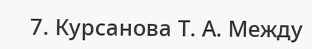7. Курсанова Т. А. Между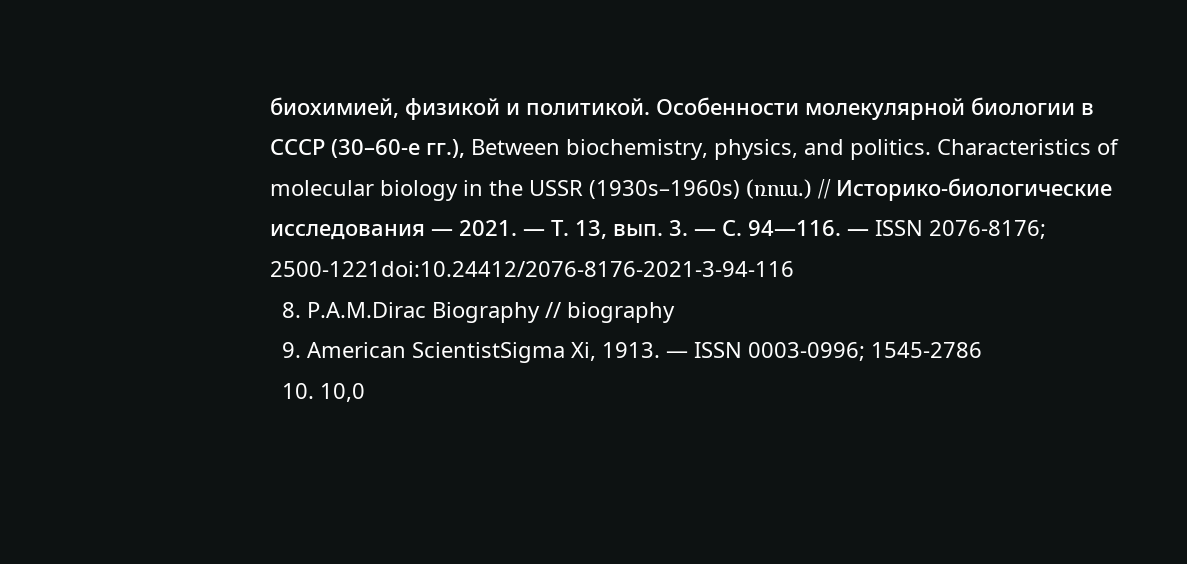биохимией, физикой и политикой. Особенности молекулярной биологии в СССР (30–60-е гг.), Between biochemistry, physics, and politics. Characteristics of molecular biology in the USSR (1930s–1960s) (ռուս.) // Историко-биологические исследования — 2021. — Т. 13, вып. 3. — С. 94—116. — ISSN 2076-8176; 2500-1221doi:10.24412/2076-8176-2021-3-94-116
  8. P.A.M.Dirac Biography // biography
  9. American ScientistSigma Xi, 1913. — ISSN 0003-0996; 1545-2786
  10. 10,0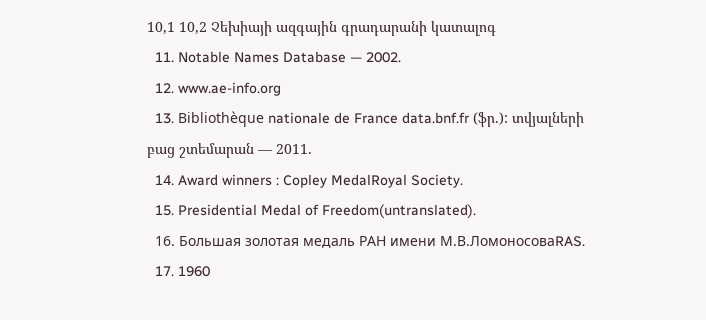10,1 10,2 Չեխիայի ազգային գրադարանի կատալոգ
  11. Notable Names Database — 2002.
  12. www.ae-info.org
  13. Bibliothèque nationale de France data.bnf.fr (ֆր.): տվյալների բաց շտեմարան — 2011.
  14. Award winners : Copley MedalRoyal Society.
  15. Presidential Medal of Freedom(untranslated).
  16. Большая золотая медаль РАН имени М.В.ЛомоносоваRAS.
  17. 1960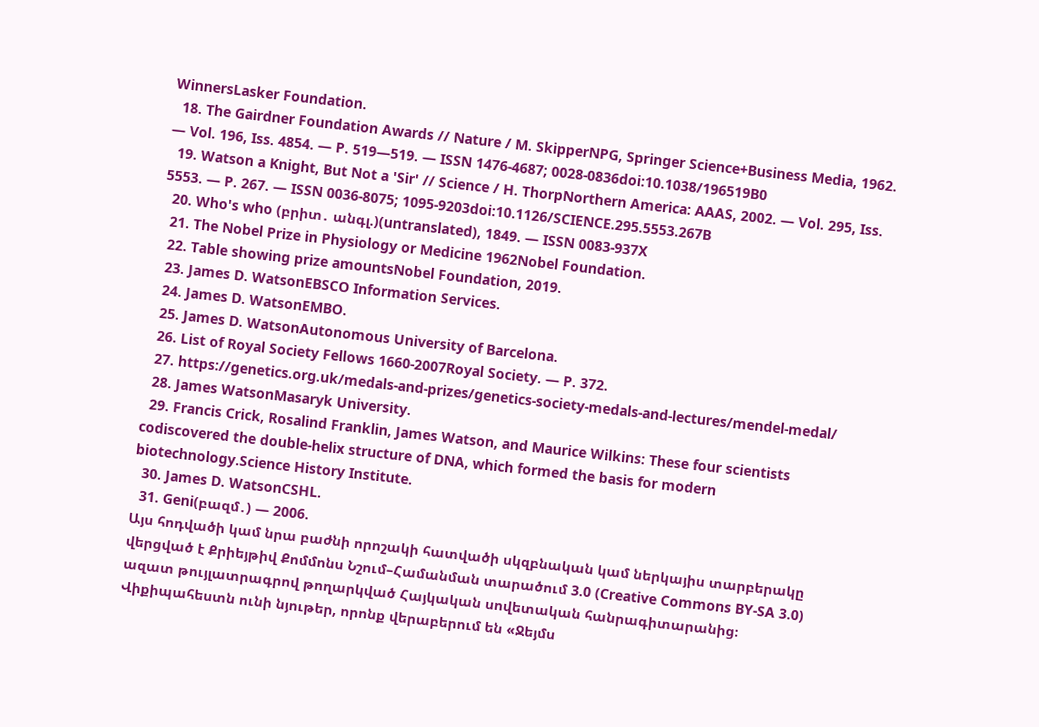WinnersLasker Foundation.
  18. The Gairdner Foundation Awards // Nature / M. SkipperNPG, Springer Science+Business Media, 1962. — Vol. 196, Iss. 4854. — P. 519—519. — ISSN 1476-4687; 0028-0836doi:10.1038/196519B0
  19. Watson a Knight, But Not a 'Sir' // Science / H. ThorpNorthern America: AAAS, 2002. — Vol. 295, Iss. 5553. — P. 267. — ISSN 0036-8075; 1095-9203doi:10.1126/SCIENCE.295.5553.267B
  20. Who's who (բրիտ․ անգլ.)(untranslated), 1849. — ISSN 0083-937X
  21. The Nobel Prize in Physiology or Medicine 1962Nobel Foundation.
  22. Table showing prize amountsNobel Foundation, 2019.
  23. James D. WatsonEBSCO Information Services.
  24. James D. WatsonEMBO.
  25. James D. WatsonAutonomous University of Barcelona.
  26. List of Royal Society Fellows 1660-2007Royal Society. — P. 372.
  27. https://genetics.org.uk/medals-and-prizes/genetics-society-medals-and-lectures/mendel-medal/
  28. James WatsonMasaryk University.
  29. Francis Crick, Rosalind Franklin, James Watson, and Maurice Wilkins: These four scientists codiscovered the double-helix structure of DNA, which formed the basis for modern biotechnology.Science History Institute.
  30. James D. WatsonCSHL.
  31. Geni(բազմ․) — 2006.
Այս հոդվածի կամ նրա բաժնի որոշակի հատվածի սկզբնական կամ ներկայիս տարբերակը վերցված է Քրիեյթիվ Քոմմոնս Նշում–Համանման տարածում 3.0 (Creative Commons BY-SA 3.0) ազատ թույլատրագրով թողարկված Հայկական սովետական հանրագիտարանից։
Վիքիպահեստն ունի նյութեր, որոնք վերաբերում են «Ջեյմս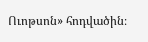Ուոթսոն» հոդվածին։